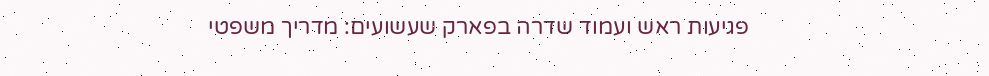פגיעות ראש ועמוד שדרה בפארק שעשועים: מדריך משפטי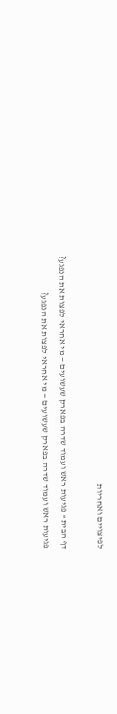לפיצויים ואחריות

דף הבית » פגיעות ראש ועמוד שדרה בפארק שעשועים — מי אחראי לפצות את הנפגע?
פגיעות ראש ועמוד שדרה בפארק שעשועים — מי אחראי לפצות את הנפגע?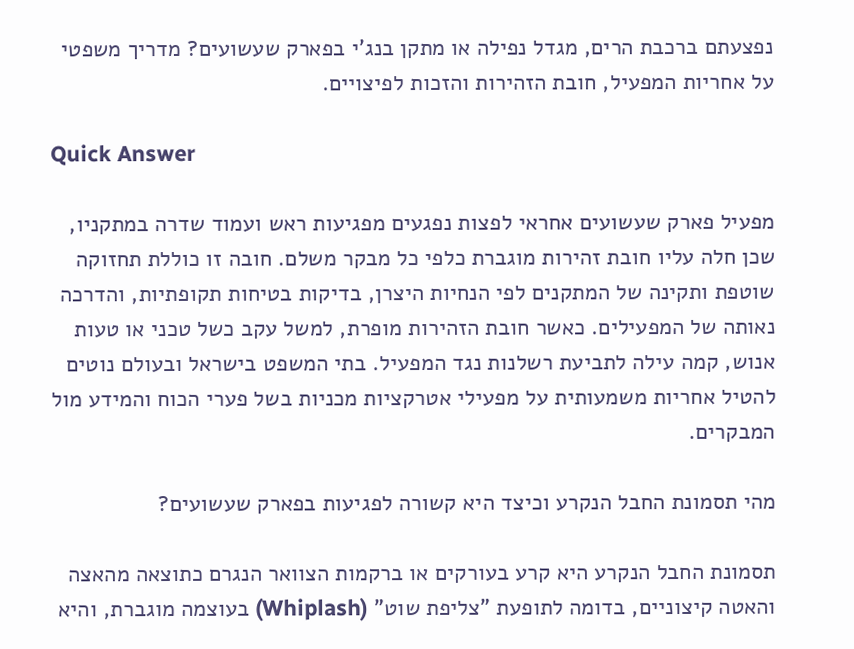נפצעתם ברכבת הרים, מגדל נפילה או מתקן בנג'י בפארק שעשועים? מדריך משפטי על אחריות המפעיל, חובת הזהירות והזכות לפיצויים.

Quick Answer

מפעיל פארק שעשועים אחראי לפצות נפגעים מפגיעות ראש ועמוד שדרה במתקניו, שכן חלה עליו חובת זהירות מוגברת כלפי כל מבקר משלם. חובה זו כוללת תחזוקה שוטפת ותקינה של המתקנים לפי הנחיות היצרן, בדיקות בטיחות תקופתיות, והדרכה נאותה של המפעילים. כאשר חובת הזהירות מופרת, למשל עקב כשל טכני או טעות אנוש, קמה עילה לתביעת רשלנות נגד המפעיל. בתי המשפט בישראל ובעולם נוטים להטיל אחריות משמעותית על מפעילי אטרקציות מכניות בשל פערי הכוח והמידע מול המבקרים.

מהי תסמונת החבל הנקרע וכיצד היא קשורה לפגיעות בפארק שעשועים?

תסמונת החבל הנקרע היא קרע בעורקים או ברקמות הצוואר הנגרם כתוצאה מהאצה והאטה קיצוניים, בדומה לתופעת "צליפת שוט" (Whiplash) בעוצמה מוגברת, והיא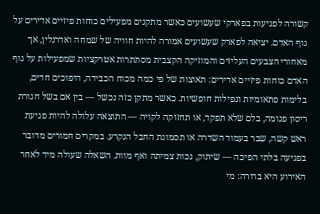קשורה לפגיעות בפארקי שעשועים כאשר מתקנים מפעילים כוחות פיזיים אדירים על גוף האדם. יציאה לפארק שעשועים אמורה להיות חוויה של שמחה ואדרנלין, אך מאחורי הצבעים העליזים והמוזיקה הקצבית מסתתרות אטרקציות שמפעילות על גוף האדם כוחות פיזיים אדירים: תאוצות של פי כמה מכוח הכבידה, היפוכים חדים, בלימות פתאומיות ונפילות חופשיות. כאשר מתקן כזה נכשל — בין אם בשל חגורת ריסון פגומה, בלם שלא תפקד, או תחזוקה לקויה — התוצאה עלולה להיות פגיעת ראש קשה, שבר בעמוד השדרה או תסמונת החבל הנקרע. במקרים חמורים מדובר בפגיעה בלתי הפיכה — שיתוק, נכות צמיתה ואף מוות. השאלה שעולה מיד לאחר האירוע היא ברורה: מי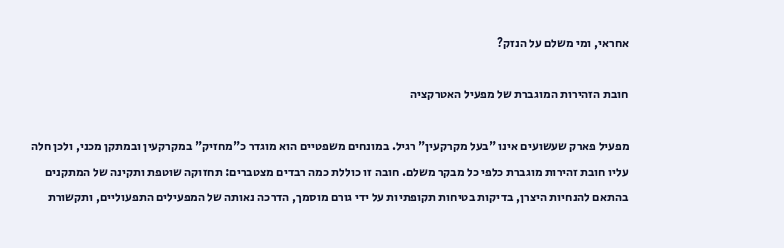אחראי, ומי משלם על הנזק?

חובת הזהירות המוגברת של מפעיל האטרקציה

מפעיל פארק שעשועים אינו "בעל מקרקעין" רגיל. במונחים משפטיים הוא מוגדר כ"מחזיק" במקרקעין ובמתקן מכני, ולכן חלה עליו חובת זהירות מוגברת כלפי כל מבקר משלם. חובה זו כוללת כמה רבדים מצטברים: תחזוקה שוטפת ותקינה של המתקנים בהתאם להנחיות היצרן, בדיקות בטיחות תקופתיות על ידי גורם מוסמך, הדרכה נאותה של המפעילים התפעוליים, ותקשורת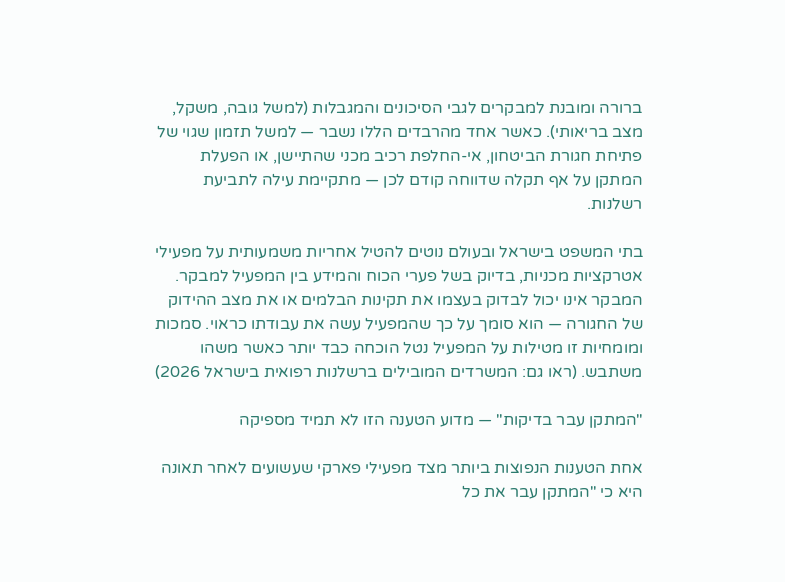ברורה ומובנת למבקרים לגבי הסיכונים והמגבלות (למשל גובה, משקל, מצב בריאותי). כאשר אחד מהרבדים הללו נשבר — למשל תזמון שגוי של פתיחת חגורת הביטחון, אי-החלפת רכיב מכני שהתיישן, או הפעלת המתקן על אף תקלה שדווחה קודם לכן — מתקיימת עילה לתביעת רשלנות.

בתי המשפט בישראל ובעולם נוטים להטיל אחריות משמעותית על מפעילי אטרקציות מכניות, בדיוק בשל פערי הכוח והמידע בין המפעיל למבקר. המבקר אינו יכול לבדוק בעצמו את תקינות הבלמים או את מצב ההידוק של החגורה — הוא סומך על כך שהמפעיל עשה את עבודתו כראוי. סמכות ומומחיות זו מטילות על המפעיל נטל הוכחה כבד יותר כאשר משהו משתבש. (ראו גם: המשרדים המובילים ברשלנות רפואית בישראל 2026)

"המתקן עבר בדיקות" — מדוע הטענה הזו לא תמיד מספיקה

אחת הטענות הנפוצות ביותר מצד מפעילי פארקי שעשועים לאחר תאונה היא כי "המתקן עבר את כל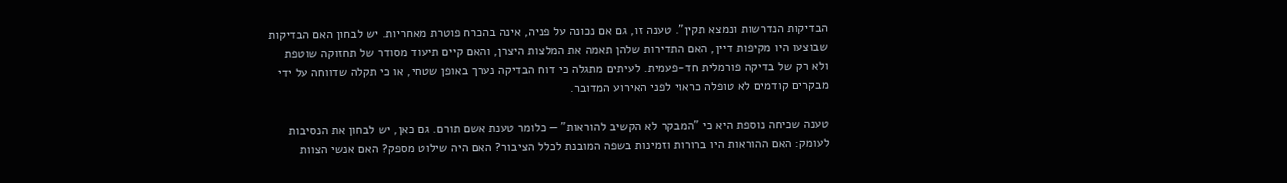הבדיקות הנדרשות ונמצא תקין". טענה זו, גם אם נכונה על פניה, אינה בהכרח פוטרת מאחריות. יש לבחון האם הבדיקות שבוצעו היו מקיפות דיין, האם התדירות שלהן תאמה את המלצות היצרן, והאם קיים תיעוד מסודר של תחזוקה שוטפת ולא רק של בדיקה פורמלית חד-פעמית. לעיתים מתגלה כי דוח הבדיקה נערך באופן שטחי, או כי תקלה שדווחה על ידי מבקרים קודמים לא טופלה כראוי לפני האירוע המדובר.

טענה שכיחה נוספת היא כי "המבקר לא הקשיב להוראות" — כלומר טענת אשם תורם. גם כאן, יש לבחון את הנסיבות לעומק: האם ההוראות היו ברורות וזמינות בשפה המובנת לכלל הציבור? האם היה שילוט מספק? האם אנשי הצוות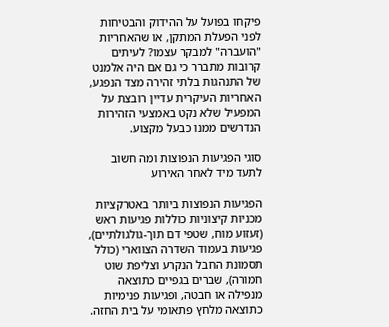פיקחו בפועל על ההידוק והבטיחות לפני הפעלת המתקן, או שהאחריות "הועברה" למבקר עצמו? לעיתים קרובות מתברר כי גם אם היה אלמנט של התנהגות בלתי זהירה מצד הנפגע, האחריות העיקרית עדיין רובצת על המפעיל שלא נקט באמצעי הזהירות הנדרשים ממנו כבעל מקצוע.

סוגי הפגיעות הנפוצות ומה חשוב לתעד מיד לאחר האירוע

הפגיעות הנפוצות ביותר באטרקציות מכניות קיצוניות כוללות פגיעות ראש (זעזוע מוח, שטפי דם תוך-גולגולתיים), פגיעות בעמוד השדרה הצווארי (כולל תסמונת החבל הנקרע וצליפת שוט חמורה), שברים בגפיים כתוצאה מנפילה או חבטה, ופגיעות פנימיות כתוצאה מלחץ פתאומי על בית החזה.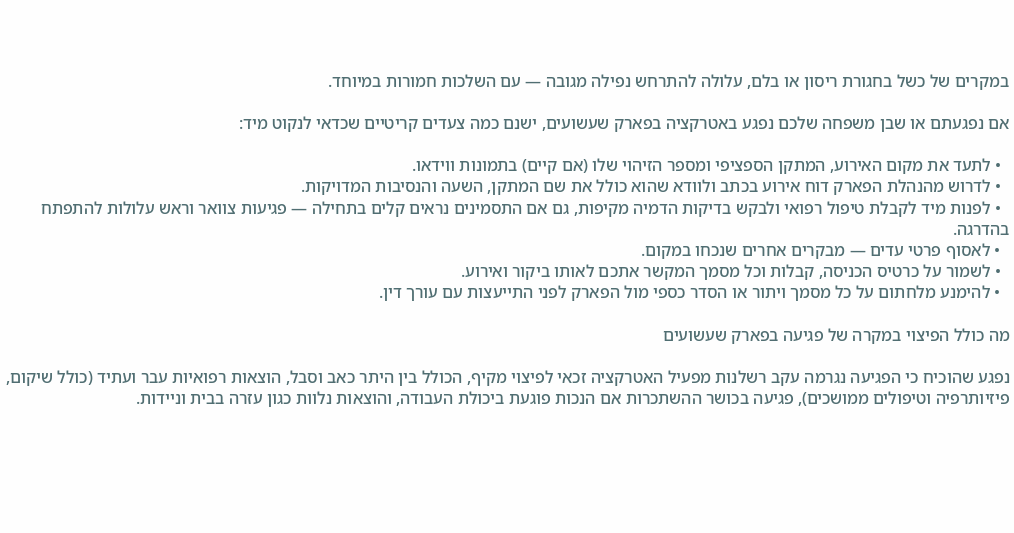במקרים של כשל בחגורת ריסון או בלם, עלולה להתרחש נפילה מגובה — עם השלכות חמורות במיוחד.

אם נפגעתם או שבן משפחה שלכם נפגע באטרקציה בפארק שעשועים, ישנם כמה צעדים קריטיים שכדאי לנקוט מיד:

  • לתעד את מקום האירוע, המתקן הספציפי ומספר הזיהוי שלו (אם קיים) בתמונות ווידאו.
  • לדרוש מהנהלת הפארק דוח אירוע בכתב ולוודא שהוא כולל את שם המתקן, השעה והנסיבות המדויקות.
  • לפנות מיד לקבלת טיפול רפואי ולבקש בדיקות הדמיה מקיפות, גם אם התסמינים נראים קלים בתחילה — פגיעות צוואר וראש עלולות להתפתח בהדרגה.
  • לאסוף פרטי עדים — מבקרים אחרים שנכחו במקום.
  • לשמור על כרטיס הכניסה, קבלות וכל מסמך המקשר אתכם לאותו ביקור ואירוע.
  • להימנע מלחתום על כל מסמך ויתור או הסדר כספי מול הפארק לפני התייעצות עם עורך דין.

מה כולל הפיצוי במקרה של פגיעה בפארק שעשועים

נפגע שהוכיח כי הפגיעה נגרמה עקב רשלנות מפעיל האטרקציה זכאי לפיצוי מקיף, הכולל בין היתר כאב וסבל, הוצאות רפואיות עבר ועתיד (כולל שיקום, פיזיותרפיה וטיפולים ממושכים), פגיעה בכושר ההשתכרות אם הנכות פוגעת ביכולת העבודה, והוצאות נלוות כגון עזרה בבית וניידות.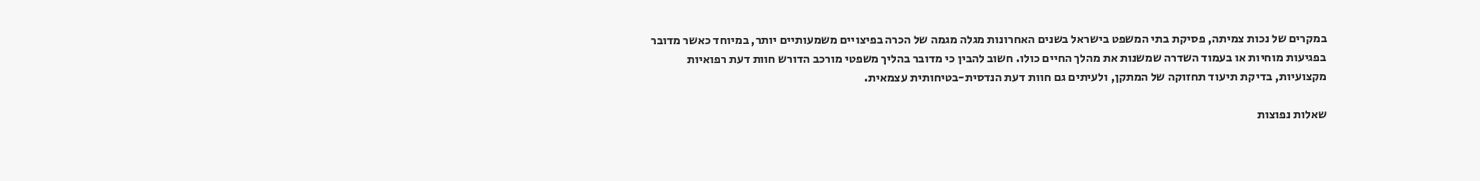במקרים של נכות צמיתה, פסיקת בתי המשפט בישראל בשנים האחרונות מגלה מגמה של הכרה בפיצויים משמעותיים יותר, במיוחד כאשר מדובר בפגיעות מוחיות או בעמוד השדרה שמשנות את מהלך החיים כולו. חשוב להבין כי מדובר בהליך משפטי מורכב הדורש חוות דעת רפואיות מקצועיות, בדיקת תיעוד תחזוקה של המתקן, ולעיתים גם חוות דעת הנדסית-בטיחותית עצמאית.

שאלות נפוצות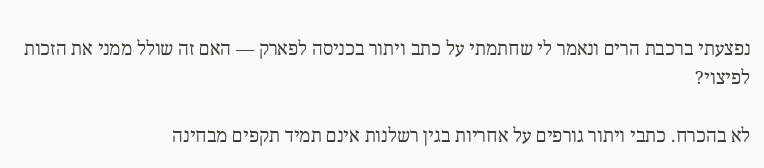נפצעתי ברכבת הרים ונאמר לי שחתמתי על כתב ויתור בכניסה לפארק — האם זה שולל ממני את הזכות לפיצוי?

לא בהכרח. כתבי ויתור גורפים על אחריות בגין רשלנות אינם תמיד תקפים מבחינה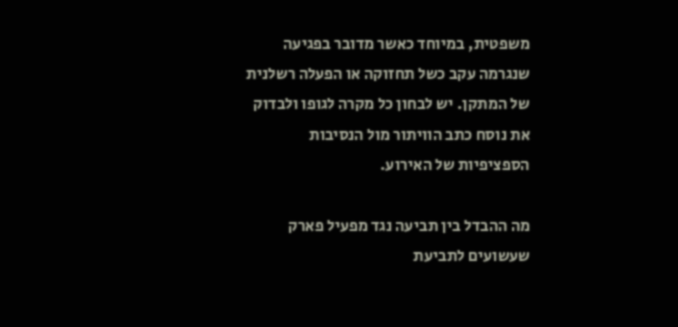משפטית, במיוחד כאשר מדובר בפגיעה שנגרמה עקב כשל תחזוקה או הפעלה רשלנית של המתקן. יש לבחון כל מקרה לגופו ולבדוק את נוסח כתב הוויתור מול הנסיבות הספציפיות של האירוע.

מה ההבדל בין תביעה נגד מפעיל פארק שעשועים לתביעת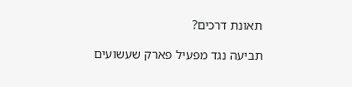תאונת דרכים?

תביעה נגד מפעיל פארק שעשועים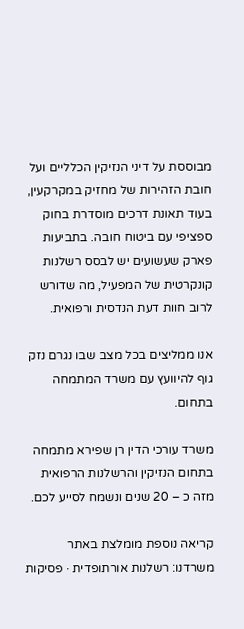מבוססת על דיני הנזיקין הכלליים ועל חובת הזהירות של מחזיק במקרקעין, בעוד תאונת דרכים מוסדרת בחוק ספציפי עם ביטוח חובה. בתביעות פארק שעשועים יש לבסס רשלנות קונקרטית של המפעיל, מה שדורש לרוב חוות דעת הנדסית ורפואית.

אנו ממליצים בכל מצב שבו נגרם נזק גוף להיוועץ עם משרד המתמחה בתחום.

משרד עורכי הדין רן שפירא מתמחה בתחום הנזיקין והרשלנות הרפואית מזה כ – 20 שנים ונשמח לסייע לכם.

קריאה נוספת מומלצת באתר משרדנו: רשלנות אורתופדית · פסיקות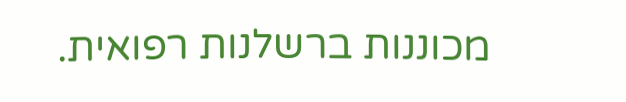מכוננות ברשלנות רפואית.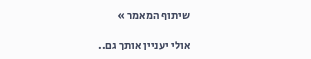שיתוף המאמר »

אולי יעניין אותך גם..